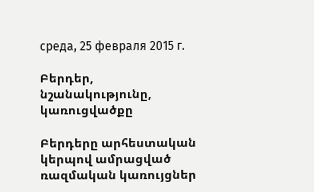среда, 25 февраля 2015 г.

Բերդեր, նշանակությունը, կառուցվածքը

Բերդերը արհեստական կերպով ամրացված ռազմական կառույցներ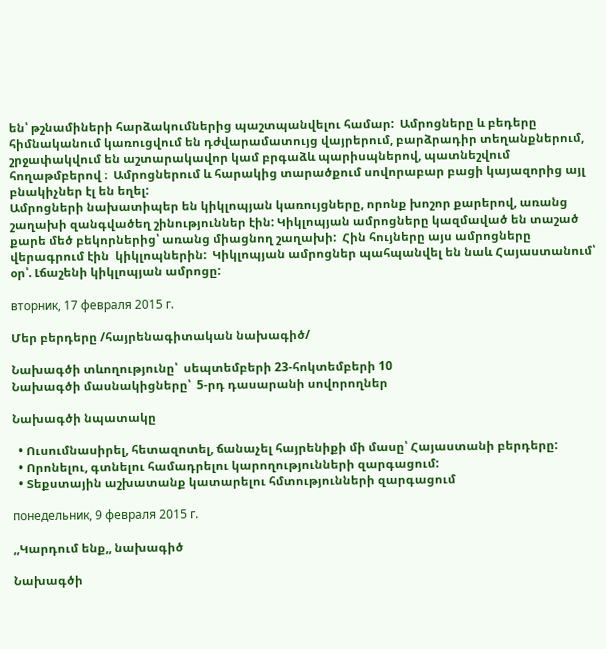են՝ թշնամիների հարձակումներից պաշտպանվելու համար:  Ամրոցները և բեդերը հիմնականում կառուցվում են դժվարամատույց վայրերում, բարձրադիր տեղանքներում, շրջափակվում են աշտարակավոր կամ բրգաձև պարիսպներով, պատնեշվում հողաթմբերով ։  Ամրոցներում և հարակից տարածքում սովորաբար բացի կայազորից այլ բնակիչներ էլ են եղել:
Ամրոցների նախատիպեր են կիկլոպյան կառույցները, որոնք խոշոր քարերով, առանց շաղախի զանգվածեղ շինություններ էին: Կիկլոպյան ամրոցները կազմաված են տաշած քարե մեծ բեկորներից՝ առանց միացնող շաղախի:  Հին հույները այս ամրոցները վերագրում էին  կիկլոպներին:  Կիկլոպյան ամրոցներ պահպանվել են նաև Հայաստանում՝  օր՝. Լճաշենի կիկլոպյան ամրոցը:

вторник, 17 февраля 2015 г.

Մեր բերդերը /հայրենագիտական նախագիծ/

Նախագծի տևողությունը՝  սեպտեմբերի 23-հոկտեմբերի 10
Նախագծի մասնակիցները՝  5-րդ դասարանի սովորողներ

Նախագծի նպատակը

  • Ուսումնասիրել, հետազոտել, ճանաչել հայրենիքի մի մասը՝ Հայաստանի բերդերը:
  • Որոնելու, գտնելու համադրելու կարողությունների զարգացում:
  • Տեքստային աշխատանք կատարելու հմտությունների զարգացում

понедельник, 9 февраля 2015 г.

,,Կարդում ենք,, նախագիծ

Նախագծի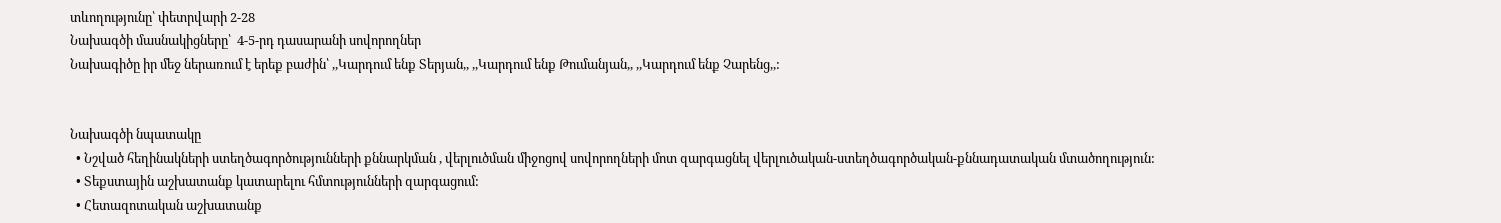տևողությունը՝ փետրվարի 2-28
Նախագծի մասնակիցները՝  4-5-րդ դասարանի սովորողներ
Նախագիծը իր մեջ ներառում է երեք բաժին՝ ,,Կարդում ենք Տերյան,, ,,Կարդում ենք Թումանյան,, ,,Կարդում ենք Չարենց,,:


Նախագծի նպատակը
  • Նշված հեղինակների ստեղծագործությունների քննարկման , վերլուծման միջոցով սովորողների մոտ զարգացնել վերլուծական-ստեղծագործական-քննադատական մտածողություն:
  • Տեքստային աշխատանք կատարելու հմտությունների զարգացում:
  • Հետազոտական աշխատանք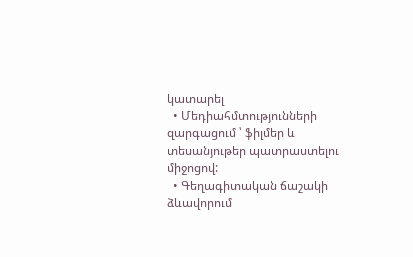կատարել
  • Մեդիահմտությունների զարգացում ՝ ֆիլմեր և տեսանյութեր պատրաստելու միջոցով:
  • Գեղագիտական ճաշակի ձևավորում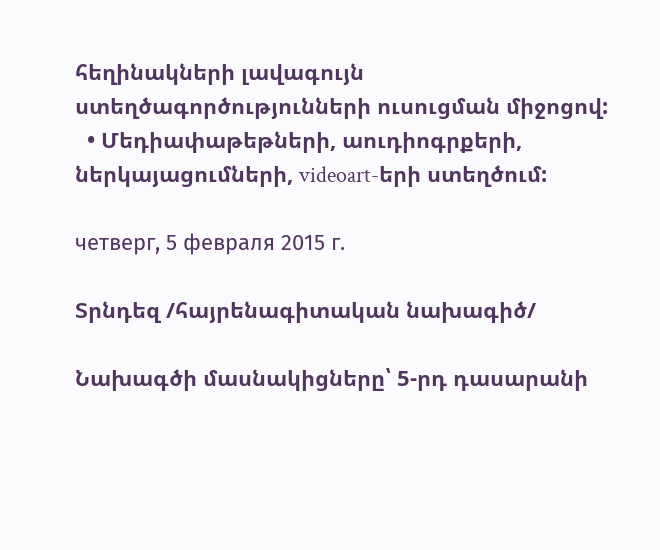հեղինակների լավագույն ստեղծագործությունների ուսուցման միջոցով:
  • Մեդիափաթեթների, աուդիոգրքերի, ներկայացումների, videoart-երի ստեղծում:

четверг, 5 февраля 2015 г.

Տրնդեզ /հայրենագիտական նախագիծ/

Նախագծի մասնակիցները՝ 5-րդ դասարանի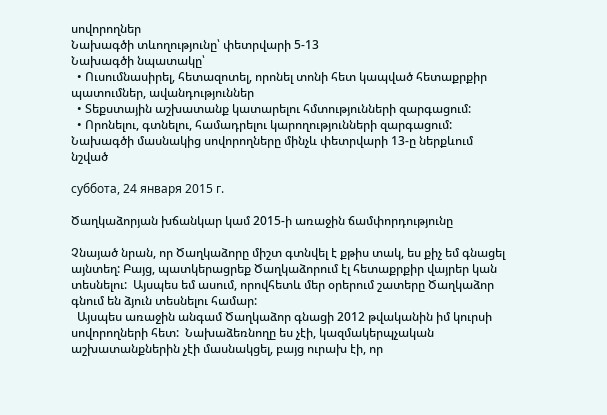սովորողներ
Նախագծի տևողությունը՝ փետրվարի 5-13
Նախագծի նպատակը՝
  • Ուսումնասիրել, հետազոտել, որոնել տոնի հետ կապված հետաքրքիր պատումներ, ավանդություններ
  • Տեքստային աշխատանք կատարելու հմտությունների զարգացում:
  • Որոնելու, գտնելու, համադրելու կարողությունների զարգացում:
Նախագծի մասնակից սովորողները մինչև փետրվարի 13-ը ներքևում նշված

суббота, 24 января 2015 г.

Ծաղկաձորյան խճանկար կամ 2015-ի առաջին ճամփորդությունը

Չնայած նրան, որ Ծաղկաձորը միշտ գտնվել է քթիս տակ, ես քիչ եմ գնացել այնտեղ: Բայց, պատկերացրեք Ծաղկաձորում էլ հետաքրքիր վայրեր կան տեսնելու:  Այսպես եմ ասում, որովհետև մեր օրերում շատերը Ծաղկաձոր գնում են ձյուն տեսնելու համար:
  Այսպես առաջին անգամ Ծաղկաձոր գնացի 2012 թվականին իմ կուրսի սովորողների հետ:  Նախաձեռնողը ես չէի, կազմակերպչական աշխատանքներին չէի մասնակցել, բայց ուրախ էի, որ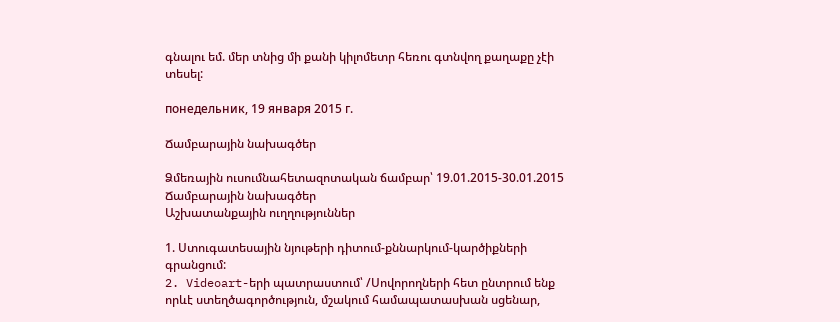գնալու եմ. մեր տնից մի քանի կիլոմետր հեռու գտնվող քաղաքը չէի տեսել:

понедельник, 19 января 2015 г.

Ճամբարային նախագծեր

Ձմեռային ուսումնահետազոտական ճամբար՝ 19.01.2015-30.01.2015
Ճամբարային նախագծեր
Աշխատանքային ուղղություններ

1. Ստուգատեսային նյութերի դիտում-քննարկում-կարծիքների գրանցում:
2. Videoart-երի պատրաստում՝ /Սովորողների հետ ընտրում ենք որևէ ստեղծագործություն, մշակում համապատասխան սցենար,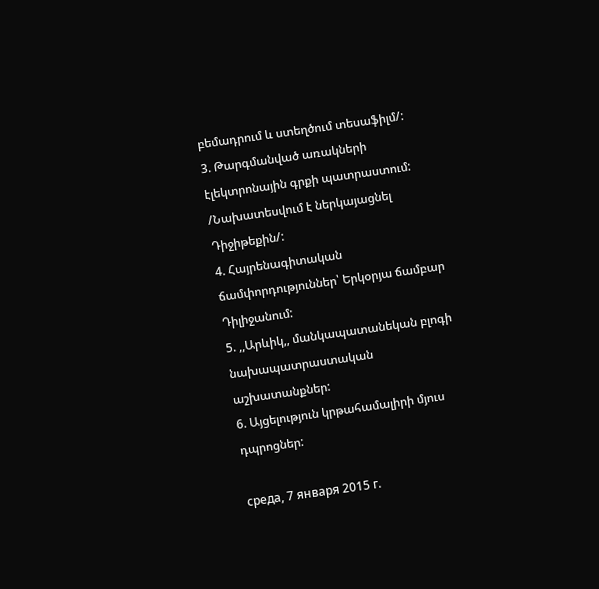բեմադրում և ստեղծում տեսաֆիլմ/:
3. Թարգմանված առակների էլեկտրոնային գրքի պատրաստում: /Նախատեսվում է ներկայացնել Դիջիթեքին/:
4. Հայրենագիտական ճամփորդություններ՝ Երկօրյա ճամբար Դիլիջանում:
5. ,,Արևիկ,, մանկապատանեկան բլոգի նախապատրաստական աշխատանքներ:
6. Այցելություն կրթահամալիրի մյուս դպրոցներ:

среда, 7 января 2015 г.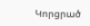Կորցրած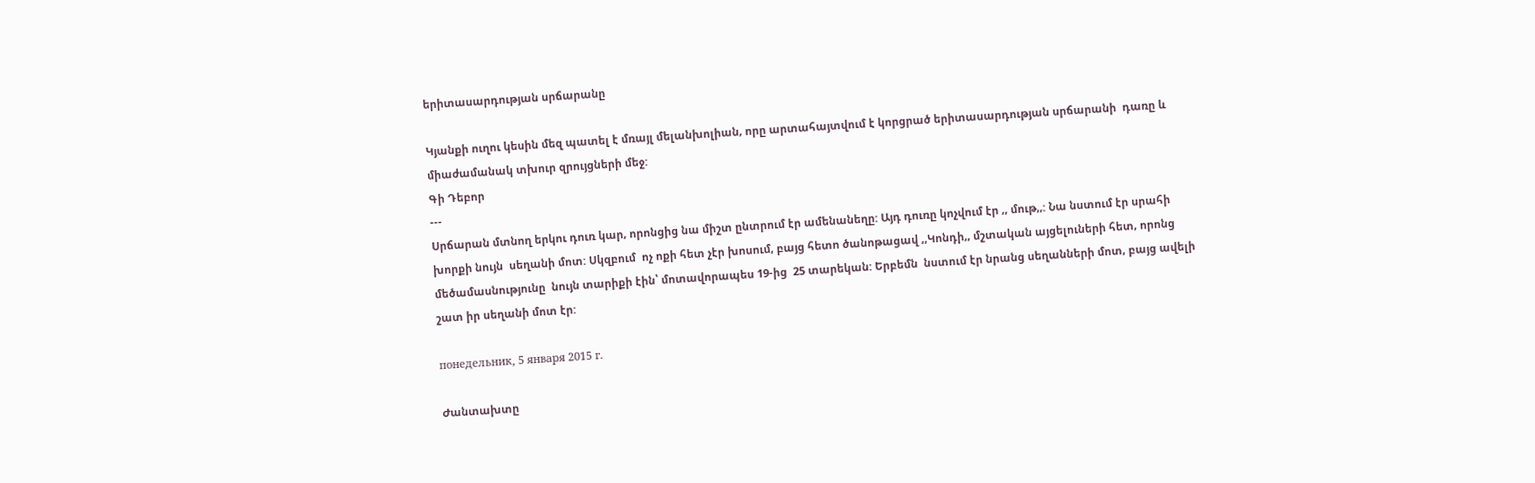երիտասարդության սրճարանը

Կյանքի ուղու կեսին մեզ պատել է մռայլ մելանխոլիան, որը արտահայտվում է կորցրած երիտասարդության սրճարանի  դառը և միաժամանակ տխուր զրույցների մեջ:
Գի Դեբոր
---
Սրճարան մտնող երկու դուռ կար, որոնցից նա միշտ ընտրում էր ամենանեղը: Այդ դուռը կոչվում էր ,, մութ,,: Նա նստում էր սրահի խորքի նույն  սեղանի մոտ: Սկզբում  ոչ ոքի հետ չէր խոսում, բայց հետո ծանոթացավ ,,Կոնդի,, մշտական այցելուների հետ, որոնց մեծամասնությունը  նույն տարիքի էին՝ մոտավորապես 19-ից  25 տարեկան: Երբեմն  նստում էր նրանց սեղանների մոտ, բայց ավելի շատ իր սեղանի մոտ էր:

понедельник, 5 января 2015 г.

Ժանտախտը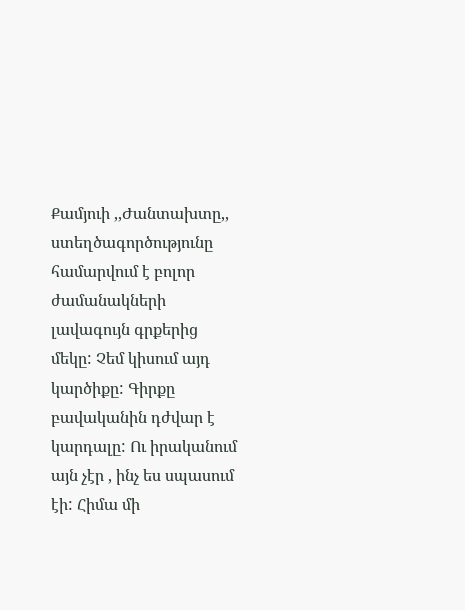Քամյուի ,,Ժանտախտը,, ստեղծագործությունը համարվում է բոլոր ժամանակների լավագույն գրքերից մեկը: Չեմ կիսում այդ կարծիքը: Գիրքը բավականին դժվար է կարդալը: Ու իրականում այն չէր , ինչ ես սպասում էի: Հիմա մի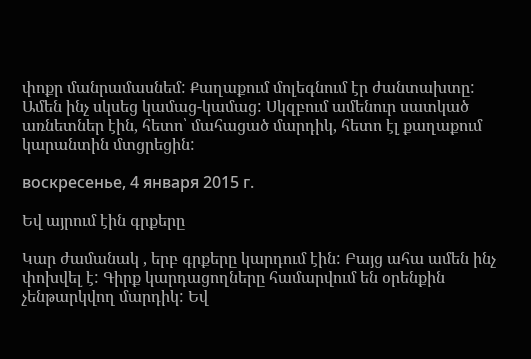փոքր մանրամասնեմ: Քաղաքում մոլեգնում էր ժանտախտը: Ամեն ինչ սկսեց կամաց-կամաց: Սկզբում ամենուր սատկած առնետներ էին, հետո՝ մահացած մարդիկ, հետո էլ քաղաքում կարանտին մտցրեցին:

воскресенье, 4 января 2015 г.

Եվ այրում էին գրքերը

Կար ժամանակ , երբ գրքերը կարդում էին: Բայց ահա ամեն ինչ փոխվել է: Գիրք կարդացողները համարվում են օրենքին չենթարկվող մարդիկ: Եվ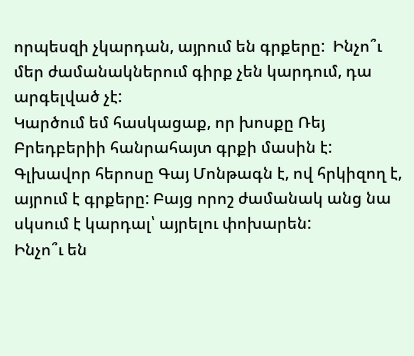որպեսզի չկարդան, այրում են գրքերը:  Ինչո՞ւ մեր ժամանակներում գիրք չեն կարդում, դա արգելված չէ:
Կարծում եմ հասկացաք, որ խոսքը Ռեյ Բրեդբերիի հանրահայտ գրքի մասին է: Գլխավոր հերոսը Գայ Մոնթագն է, ով հրկիզող է, այրում է գրքերը: Բայց որոշ ժամանակ անց նա սկսում է կարդալ՝ այրելու փոխարեն:
Ինչո՞ւ են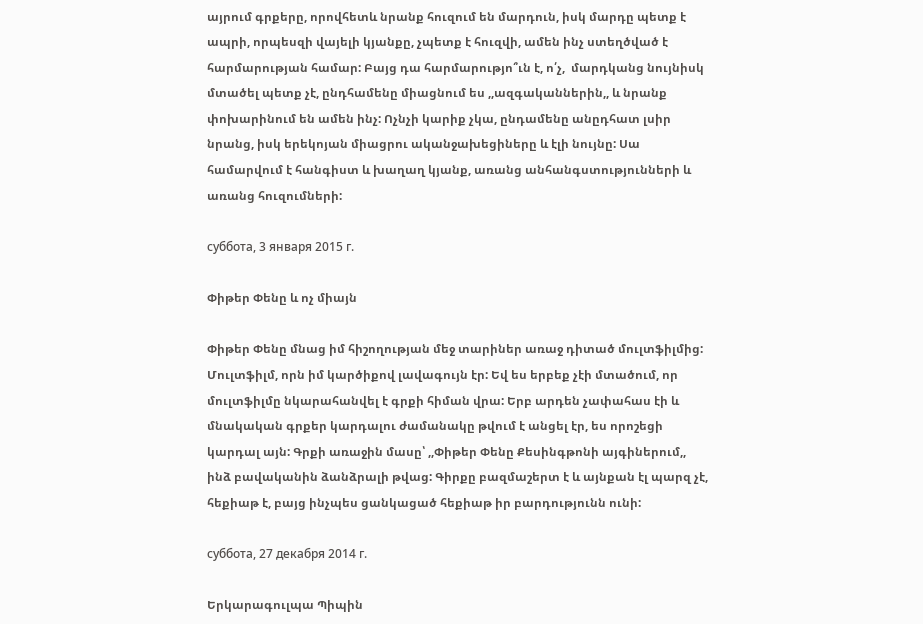այրում գրքերը, որովհետև նրանք հուզում են մարդուն, իսկ մարդը պետք է ապրի, որպեսզի վայելի կյանքը, չպետք է հուզվի, ամեն ինչ ստեղծված է հարմարության համար: Բայց դա հարմարությո՞ւն է, ո՛չ,  մարդկանց նույնիսկ մտածել պետք չէ, ընդհամենը միացնում ես ,,ազգականներին,, և նրանք փոխարինում են ամեն ինչ: Ոչնչի կարիք չկա, ընդամենը անըդհատ լսիր նրանց, իսկ երեկոյան միացրու ականջախեցիները և էլի նույնը: Սա համարվում է հանգիստ և խաղաղ կյանք, առանց անհանգստությունների և առանց հուզումների:

суббота, 3 января 2015 г.

Փիթեր Փենը և ոչ միայն

Փիթեր Փենը մնաց իմ հիշողության մեջ տարիներ առաջ դիտած մուլտֆիլմից: Մուլտֆիլմ, որն իմ կարծիքով լավագույն էր: Եվ ես երբեք չէի մտածում, որ մուլտֆիլմը նկարահանվել է գրքի հիման վրա: Երբ արդեն չափահաս էի և մնակական գրքեր կարդալու ժամանակը թվում է անցել էր, ես որոշեցի կարդալ այն: Գրքի առաջին մասը՝ ,,Փիթեր Փենը Քեսինգթոնի այգիներում,, ինձ բավականին ձանձրալի թվաց: Գիրքը բազմաշերտ է և այնքան էլ պարզ չէ, հեքիաթ է, բայց ինչպես ցանկացած հեքիաթ իր բարդությունն ունի:

суббота, 27 декабря 2014 г.

Երկարագուլպա Պիպին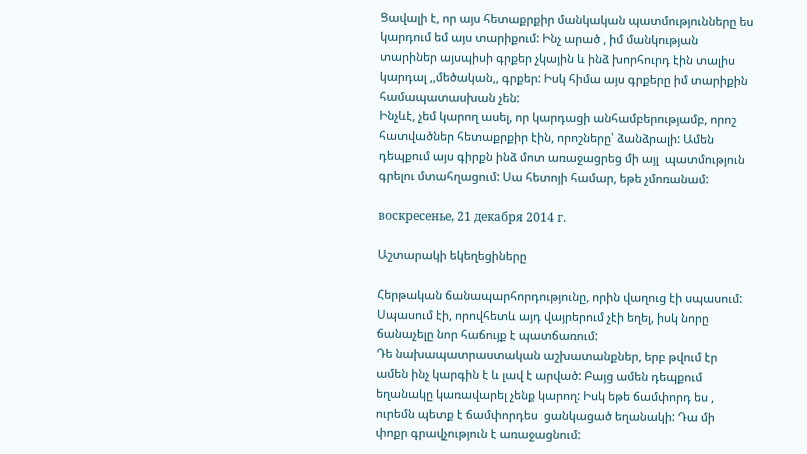Ցավալի է, որ այս հետաքրքիր մանկական պատմությունները ես կարդում եմ այս տարիքում: Ինչ արած , իմ մանկության տարիներ այսպիսի գրքեր չկային և ինձ խորհուրդ էին տալիս կարդալ ,,մեծական,, գրքեր: Իսկ հիմա այս գրքերը իմ տարիքին համապատասխան չեն:
Ինչևէ, չեմ կարող ասել, որ կարդացի անհամբերությամբ, որոշ հատվածներ հետաքրքիր էին, որոշները՝ ձանձրալի: Ամեն դեպքում այս գիրքն ինձ մոտ առաջացրեց մի այլ  պատմություն գրելու մտահղացում: Սա հետոյի համար, եթե չմոռանամ:

воскресенье, 21 декабря 2014 г.

Աշտարակի եկեղեցիները

Հերթական ճանապարհորդությունը, որին վաղուց էի սպասում: Սպասում էի, որովհետև այդ վայրերում չէի եղել, իսկ նորը ճանաչելը նոր հաճույք է պատճառում:
Դե նախապատրաստական աշխատանքներ, երբ թվում էր ամեն ինչ կարգին է և լավ է արված: Բայց ամեն դեպքում եղանակը կառավարել չենք կարող: Իսկ եթե ճամփորդ ես , ուրեմն պետք է ճամփորդես  ցանկացած եղանակի: Դա մի փոքր գրավչություն է առաջացնում: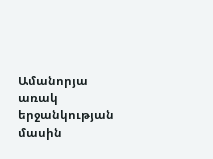Ամանորյա առակ երջանկության մասին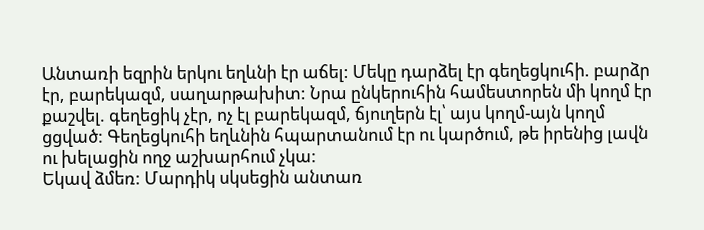Անտառի եզրին երկու եղևնի էր աճել: Մեկը դարձել էր գեղեցկուհի. բարձր էր, բարեկազմ, սաղարթախիտ: Նրա ընկերուհին համեստորեն մի կողմ էր քաշվել. գեղեցիկ չէր, ոչ էլ բարեկազմ, ճյուղերն էլ՝ այս կողմ-այն կողմ ցցված: Գեղեցկուհի եղևնին հպարտանում էր ու կարծում, թե իրենից լավն ու խելացին ողջ աշխարհում չկա:
Եկավ ձմեռ: Մարդիկ սկսեցին անտառ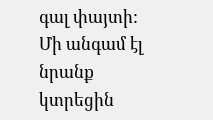գալ փայտի: Մի անգամ էլ նրանք կտրեցին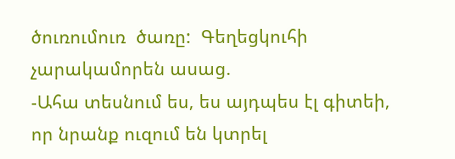ծուռումուռ  ծառը:  Գեղեցկուհի  չարակամորեն ասաց.
-Ահա տեսնում ես, ես այդպես էլ գիտեի, որ նրանք ուզում են կտրել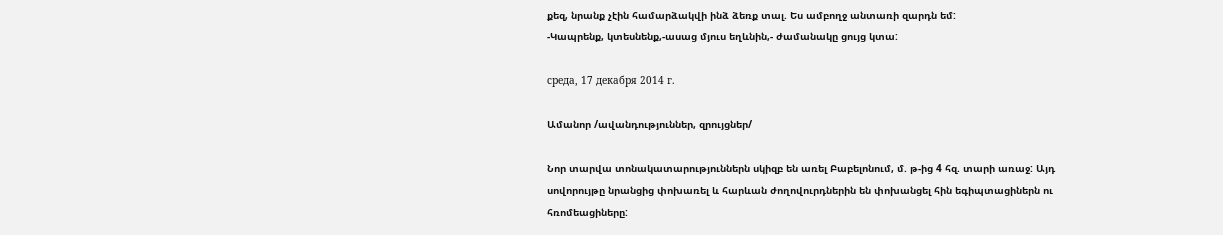քեզ, նրանք չէին համարձակվի ինձ ձեռք տալ. Ես ամբողջ անտառի զարդն եմ:
-Կապրենք, կտեսնենք,-ասաց մյուս եղևնին,- ժամանակը ցույց կտա:

среда, 17 декабря 2014 г.

Ամանոր /ավանդություններ, զրույցներ/

Նոր տարվա տոնակատարություններն սկիզբ են առել Բաբելոնում, մ. թ-ից 4 հզ. տարի առաջ: Այդ սովորույթը նրանցից փոխառել և հարևան ժողովուրդներին են փոխանցել հին եգիպտացիներն ու հռոմեացիները: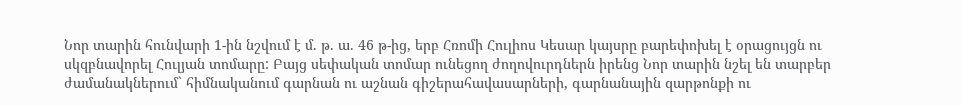Նոր տարին հունվարի 1-ին նշվում է մ. թ. ա. 46 թ-ից, երբ Հռոմի Հուլիոս Կեսար կայսրը բարեփոխել է օրացույցն ու սկզբնավորել Հուլյան տոմարը: Բայց սեփական տոմար ունեցող ժողովուրդներն իրենց Նոր տարին նշել են տարբեր ժամանակներում` հիմնականում գարնան ու աշնան գիշերահավասարների, գարնանային զարթոնքի ու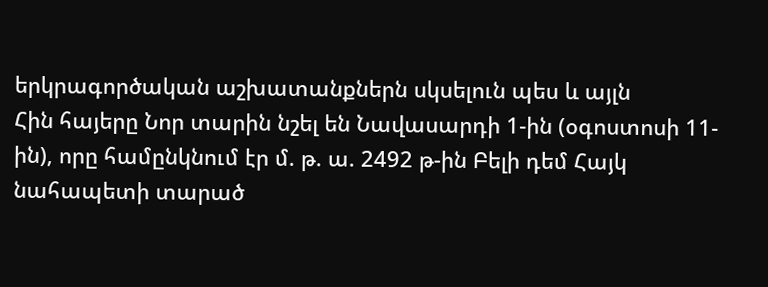երկրագործական աշխատանքներն սկսելուն պես և այլն
Հին հայերը Նոր տարին նշել են Նավասարդի 1-ին (օգոստոսի 11-ին), որը համընկնում էր մ. թ. ա. 2492 թ-ին Բելի դեմ Հայկ նահապետի տարած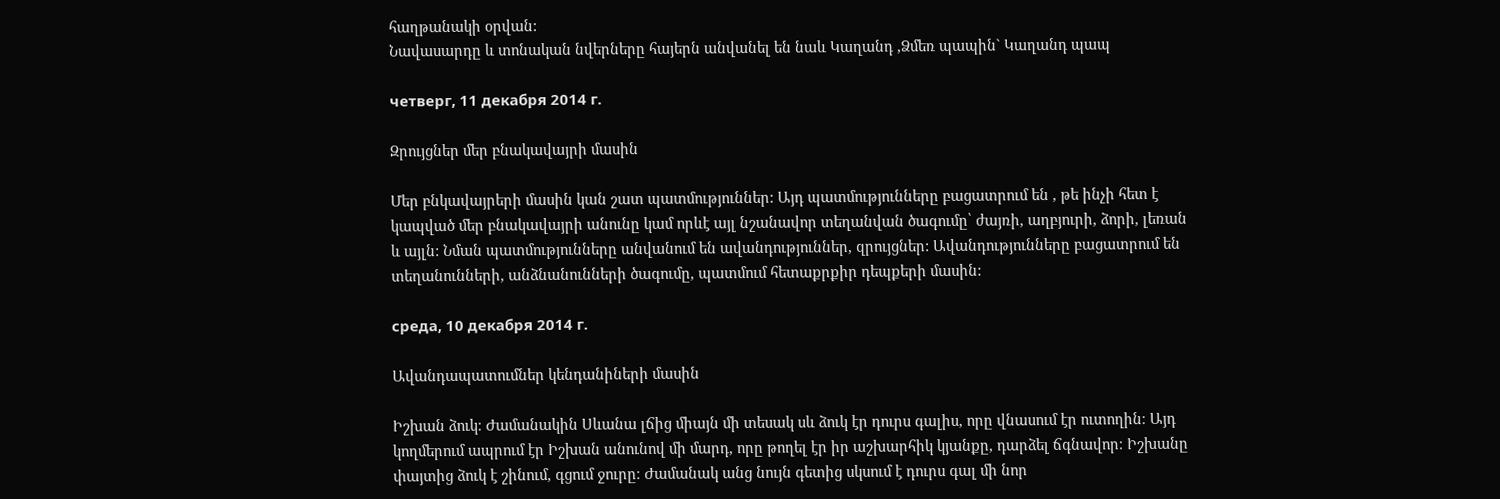հաղթանակի օրվան:
Նավասարդը և տոնական նվերները հայերն անվանել են նաև Կաղանդ ,Ձմեռ պապին` Կաղանդ պապ

четверг, 11 декабря 2014 г.

Զրույցներ մեր բնակավայրի մասին

Մեր բնկավայրերի մասին կան շատ պատմություններ: Այդ պատմությունները բացատրում են , թե ինչի հետ է կապված մեր բնակավայրի անունը կամ որևէ այլ նշանավոր տեղանվան ծագումը՝ ժայռի, աղբյուրի, ձորի, լեռան և այլն: Նման պատմությունները անվանում են ավանդություններ, զրույցներ: Ավանդությունները բացատրում են տեղանունների, անձնանունների ծագումը, պատմում հետաքրքիր դեպքերի մասին:

среда, 10 декабря 2014 г.

Ավանդապատումներ կենդանիների մասին

Իշխան ձուկ։ Ժամանակին Սևանա լճից միայն մի տեսակ սև ձուկ էր դուրս գալիս, որը վնասում էր ուտողին։ Այդ կողմերում ապրում էր Իշխան անունով մի մարդ, որը թողել էր իր աշխարհիկ կյանքը, դարձել ճգնավոր։ Իշխանը փայտից ձուկ է շինում, գցում ջուրը։ Ժամանակ անց նույն գետից սկսում է դուրս գալ մի նոր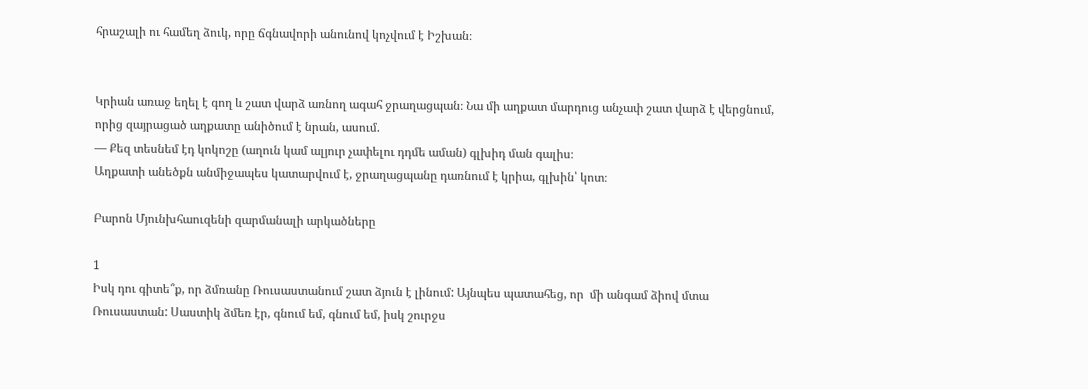հրաշալի ու համեղ ձուկ, որը ճգնավորի անունով կոչվում է Իշխան։


Կրիան առաջ եղել է գող և շատ վարձ առնող ագահ ջրաղացպան։ Նա մի աղքատ մարդուց անչափ շատ վարձ է վերցնում, որից զայրացած աղքատը անիծում է նրան, ասում.
— Քեզ տեսնեմ էդ կոկոշը (աղուն կամ ալյուր չափելու դդմե աման) գլխիդ ման գալիս։
Աղքատի անեծքն անմիջապես կատարվում է, ջրաղացպանը դառնում է կրիա, գլխին՝ կոտ։

Բարոն Մյունխհաուզենի զարմանալի արկածները

1
Իսկ դու գիտե՞ք, որ ձմռանը Ռուսաստանում շատ ձյուն է լինում: Այնպես պատահեց, որ  մի անգամ ձիով մտա Ռուսաստան: Սաստիկ ձմեռ էր, գնում եմ, գնում եմ, իսկ շուրջս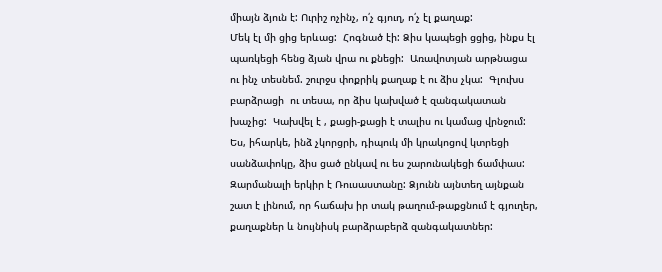միայն ձյուն է: Ուրիշ ոչինչ, ո՛չ գյուղ, ո՛չ էլ քաղաք:
Մեկ էլ մի ցից երևաց:  Հոգնած էի: Ձիս կապեցի ցցից, ինքս էլ պառկեցի հենց ձյան վրա ու քնեցի:  Առավոտյան արթնացա ու ինչ տեսնեմ. շուրջս փոքրիկ քաղաք է ու ձիս չկա:  Գլուխս բարձրացի  ու տեսա, որ ձիս կախված է զանգակատան խաչից:  Կախվել է , քացի-քացի է տալիս ու կամաց վրնջում:
Ես, իհարկե, ինձ չկորցրի, դիպուկ մի կրակոցով կտրեցի սանձափոկը, ձիս ցած ընկավ ու ես շարունակեցի ճամփաս:
Զարմանալի երկիր է Ռուսաստանը: Ձյունն այնտեղ այնքան շատ է լինում, որ հաճախ իր տակ թաղում-թաքցնում է գյուղեր, քաղաքներ և նույնիսկ բարձրաբերձ զանգակատներ: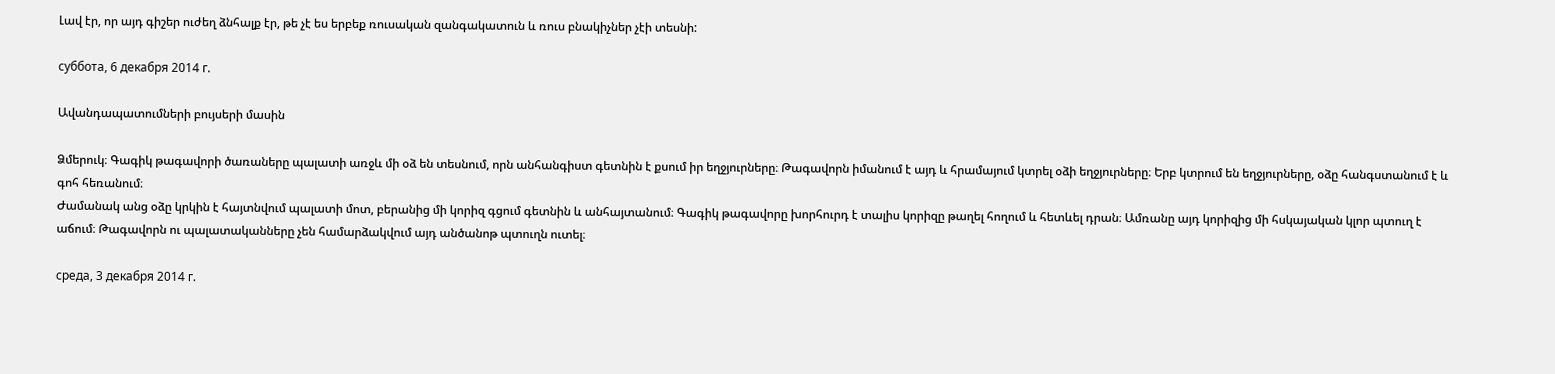Լավ էր, որ այդ գիշեր ուժեղ ձնհալք էր, թե չէ ես երբեք ռուսական զանգակատուն և ռուս բնակիչներ չէի տեսնի:

суббота, 6 декабря 2014 г.

Ավանդապատումների բույսերի մասին

Ձմերուկ։ Գագիկ թագավորի ծառաները պալատի առջև մի օձ են տեսնում, որն անհանգիստ գետնին է քսում իր եղջյուրները։ Թագավորն իմանում է այդ և հրամայում կտրել օձի եղջյուրները։ Երբ կտրում են եղջյուրները, օձը հանգստանում է և գոհ հեռանում։
Ժամանակ անց օձը կրկին է հայտնվում պալատի մոտ, բերանից մի կորիզ գցում գետնին և անհայտանում։ Գագիկ թագավորը խորհուրդ է տալիս կորիզը թաղել հողում և հետևել դրան։ Ամռանը այդ կորիզից մի հսկայական կլոր պտուղ է աճում։ Թագավորն ու պալատականները չեն համարձակվում այդ անծանոթ պտուղն ուտել։

среда, 3 декабря 2014 г.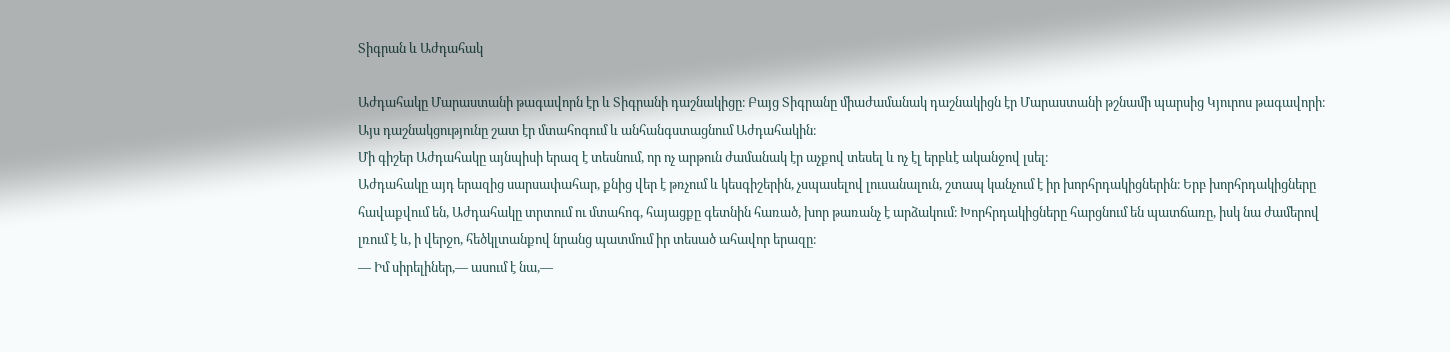Տիգրան և Աժդահակ

Աժդահակը Մարաստանի թագավորն էր և Տիգրանի դաշնակիցը։ Բայց Տիգրանը միաժամանակ դաշնակիցն էր Մարաստանի թշնամի պարսից Կյուրոս թագավորի։ Այս դաշնակցությունը շատ էր մտահոգում և անհանգստացնում Աժդահակին։
Մի գիշեր Աժդահակը այնպիսի երազ է տեսնում, որ ոչ արթուն ժամանակ էր աչքով տեսել և ոչ էլ երբևէ ականջով լսել։
Աժդահակը այդ երազից սարսափահար, քնից վեր է թռչում և կեսգիշերին, չսպասելով լուսանալուն, շտապ կանչում է իր խորհրդակիցներին։ Երբ խորհրդակիցները հավաքվում են, Աժդահակը տրտում ու մտահոգ, հայացքը գետնին հառած, խոր թառանչ է արձակում։ Խորհրդակիցները հարցնում են պատճառը, իսկ նա ժամերով լռում է և, ի վերջո, հեծկլտանքով նրանց պատմում իր տեսած ահավոր երազը։
— Իմ սիրելիներ,— ասում է նա,—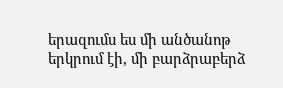երազումս ես մի անծանոթ երկրում էի, մի բարձրաբերձ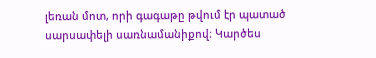լեռան մոտ, որի գագաթը թվում էր պատած սարսափելի սառնամանիքով։ Կարծես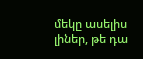մեկը ասելիս լիներ, թե դա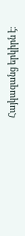Հայկազանց երկիրն է։